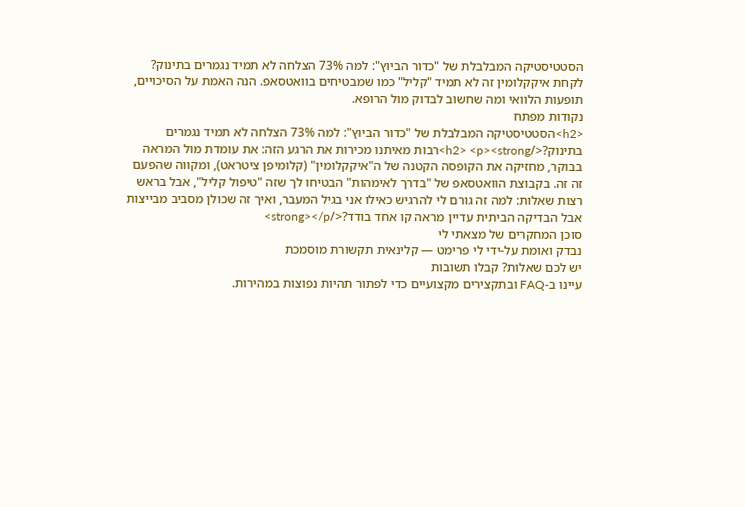הסטטיסטיקה המבלבלת של "כדור הביוץ": למה 73% הצלחה לא תמיד נגמרים בתינוק?
לקחת איקקלומין זה לא תמיד "קליל" כמו שמבטיחים בוואטסאפ. הנה האמת על הסיכויים, תופעות הלוואי ומה שחשוב לבדוק מול הרופא.
נקודות מפתח
<h2>הסטטיסטיקה המבלבלת של "כדור הביוץ": למה 73% הצלחה לא תמיד נגמרים בתינוק?</h2> <p><strong>רבות מאיתנו מכירות את הרגע הזה: את עומדת מול המראה בבוקר, מחזיקה את הקופסה הקטנה של ה"איקקלומין" (קלומיפן ציטראט), ומקווה שהפעם זה זה. בקבוצת הוואטסאפ של "בדרך לאימהות" הבטיחו לך שזה "טיפול קליל", אבל בראש רצות שאלות: למה זה גורם לי להרגיש כאילו אני בגיל המעבר, ואיך זה שכולן מסביב מבייצות אבל הבדיקה הביתית עדיין מראה קו אחד בודד?</strong></p>
סוכן המחקרים של מצאתי לי
נבדק ואומת על-ידי לי פרימט — קלינאית תקשורת מוסמכת
יש לכם שאלות? קבלו תשובות
עיינו ב-FAQ ובתקצירים מקצועיים כדי לפתור תהיות נפוצות במהירות.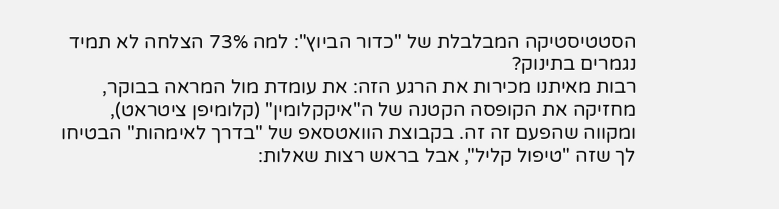הסטטיסטיקה המבלבלת של "כדור הביוץ": למה 73% הצלחה לא תמיד נגמרים בתינוק?
רבות מאיתנו מכירות את הרגע הזה: את עומדת מול המראה בבוקר, מחזיקה את הקופסה הקטנה של ה"איקקלומין" (קלומיפן ציטראט), ומקווה שהפעם זה זה. בקבוצת הוואטסאפ של "בדרך לאימהות" הבטיחו לך שזה "טיפול קליל", אבל בראש רצות שאלות: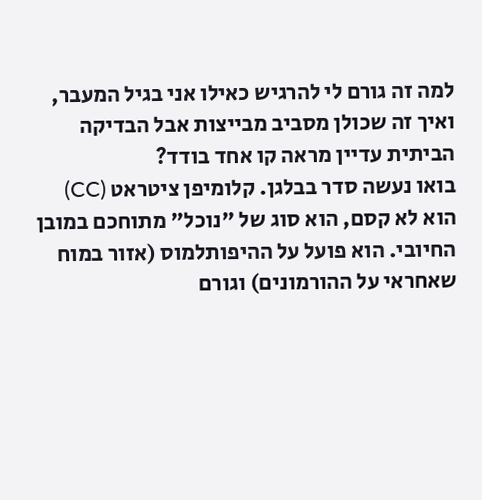למה זה גורם לי להרגיש כאילו אני בגיל המעבר, ואיך זה שכולן מסביב מבייצות אבל הבדיקה הביתית עדיין מראה קו אחד בודד?
בואו נעשה סדר בבלגן. קלומיפן ציטראט (CC) הוא לא קסם, הוא סוג של "נוכל" מתוחכם במובן החיובי. הוא פועל על ההיפותלמוס (אזור במוח שאחראי על ההורמונים) וגורם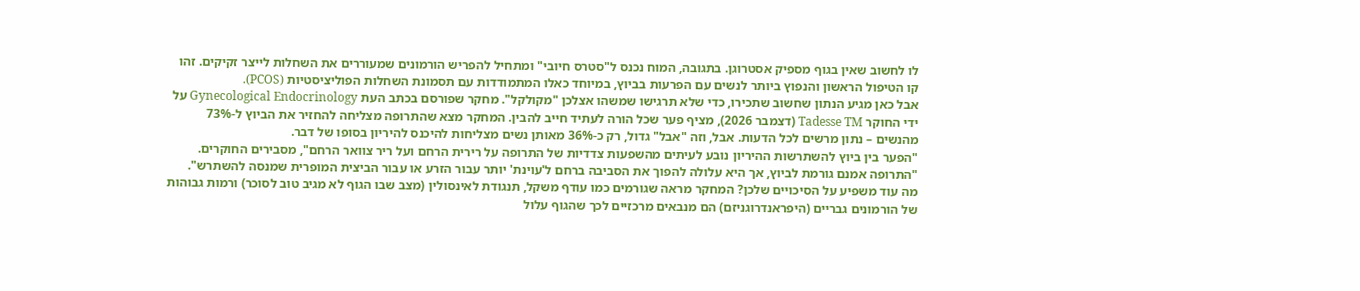לו לחשוב שאין בגוף מספיק אסטרוגן. בתגובה, המוח נכנס ל"סטרס חיובי" ומתחיל להפריש הורמונים שמעוררים את השחלות לייצר זקיקים. זהו קו הטיפול הראשון והנפוץ ביותר לנשים עם הפרעות בביוץ, במיוחד כאלו המתמודדות עם תסמונת השחלות הפוליציסטיות (PCOS).
אבל כאן מגיע הנתון שחשוב שתכירו, כדי שלא תרגישו שמשהו אצלכן "מקולקל". מחקר שפורסם בכתב העת Gynecological Endocrinology על ידי החוקר Tadesse TM (דצמבר 2026), מציף פער שכל הורה לעתיד חייב להבין. המחקר מצא שהתרופה מצליחה להחזיר את הביוץ ל-73% מהנשים – נתון מרשים לכל הדעות. אבל, וזה "אבל" גדול, רק כ-36% מאותן נשים מצליחות להיכנס להיריון בסופו של דבר.
"הפער בין ביוץ להשתרשות ההיריון נובע לעיתים מהשפעות צדדיות של התרופה על רירית הרחם ועל ריר צוואר הרחם", מסבירים החוקרים. "התרופה אמנם גורמת לביוץ, אך היא עלולה להפוך את הסביבה ברחם ל'עוינת' יותר עבור הזרע או עבור הביצית המופרית שמנסה להשתרש".
מה עוד משפיע על הסיכויים שלכן? המחקר מראה שגורמים כמו עודף משקל, תנגודת לאינסולין (מצב שבו הגוף לא מגיב טוב לסוכר) ורמות גבוהות של הורמונים גבריים (היפראנדרוגניזם) הם מנבאים מרכזיים לכך שהגוף עלול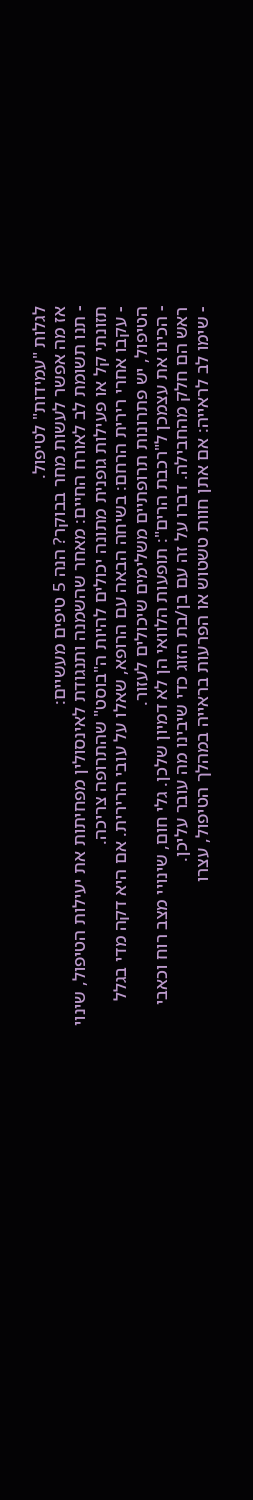לגלות "עמידות" לטיפול.
אז מה אפשר לעשות מחר בבוקר? הנה 5 טיפים מעשיים:
- תנו תשומת לב לאורח החיים: מאחר שהשמנה ותנגודת לאינסולין מפחיתות את יעילות הטיפול, שינוי תזונתי קל או פעילות גופנית מתונה יכולים להיות ה"בוסט" שהתרופה צריכה.
- עקבו אחרי רירית הרחם: בשיחה הבאה עם הרופא, שאלו על עובי הרירית. אם היא דקה מדי בגלל הטיפול, יש פתרונות תרופתיים משלימים שיכולים לעזור.
- הכינו את עצמכן ל"רכבת הרים": תופעות הלוואי הן לא דמיון שלכן. גלי חום, שינויי מצב רוח וכאבי ראש הם חלק מהחבילה. דברו על זה עם בן/בת הזוג כדי שיבינו מה עובר עליכן.
- שימו לב לראייה: אם אתן חוות טשטוש או הפרעות בראייה במהלך הטיפול, עצרו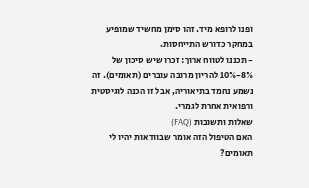ופנו לרופא מיד. זהו סימן מחשיד שמופיע במחקר כדורש התייחסות.
- תכננו לטווח ארוך: זכרו שיש סיכון של 8%-10% להריון מרובה עוברים (תאומים). זה נשמע נחמד בתיאוריה, אבל זו הכנה לוגיסטית ורפואית אחרת לגמרי.
שאלות ותשובות (FAQ)
האם הטיפול הזה אומר שבוודאות יהיו לי תאומים?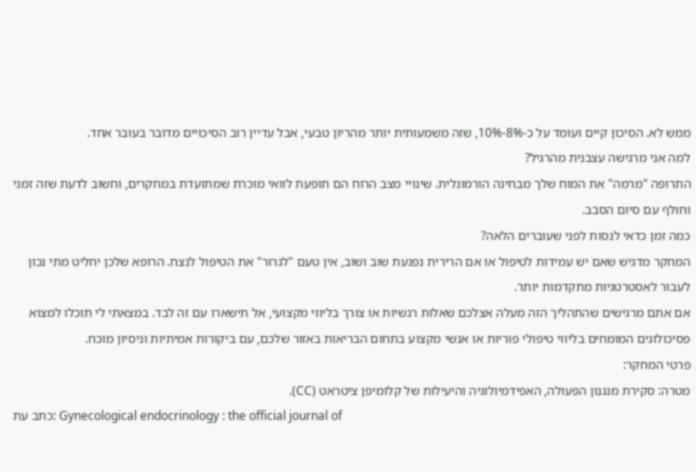ממש לא. הסיכון קיים ועומד על כ-8%-10%, שזה משמעותית יותר מהריון טבעי, אבל עדיין רוב הסיכויים מדובר בעובר אחד.
למה אני מרגישה עצבנית מהרגיל?
התרופה "מרמה" את המוח שלך מבחינה הורמונלית. שינויי מצב הרוח הם תופעת לוואי מוכרת שמתועדת במחקרים, וחשוב לדעת שזה זמני וחולף עם סיום הסבב.
כמה זמן כדאי לנסות לפני שעוברים הלאה?
המחקר מדגיש שאם יש עמידות לטיפול או אם הרירית נפגעת שוב ושוב, אין טעם "לגרור" את הטיפול לנצח. הרופא שלכן יחליט מתי נכון לעבור לאסטרטגיות מתקדמות יותר.
אם אתם מרגישים שהתהליך הזה מעלה אצלכם שאלות רגשיות או צורך בליווי מקצועי, אל תישארו עם זה לבד. במצאתי לי תוכלו למצוא פסיכולוגים המומחים בליווי טיפולי פוריות או אנשי מקצוע בתחום הבריאות באזור שלכם, עם ביקורות אמיתיות וניסיון מוכח.
פרטי המחקר:
מטרה: סקירת מנגנון הפעולה, האפידמיולוגיה והיעילות של קלומיפן ציטראט (CC).
כתב עת: Gynecological endocrinology : the official journal of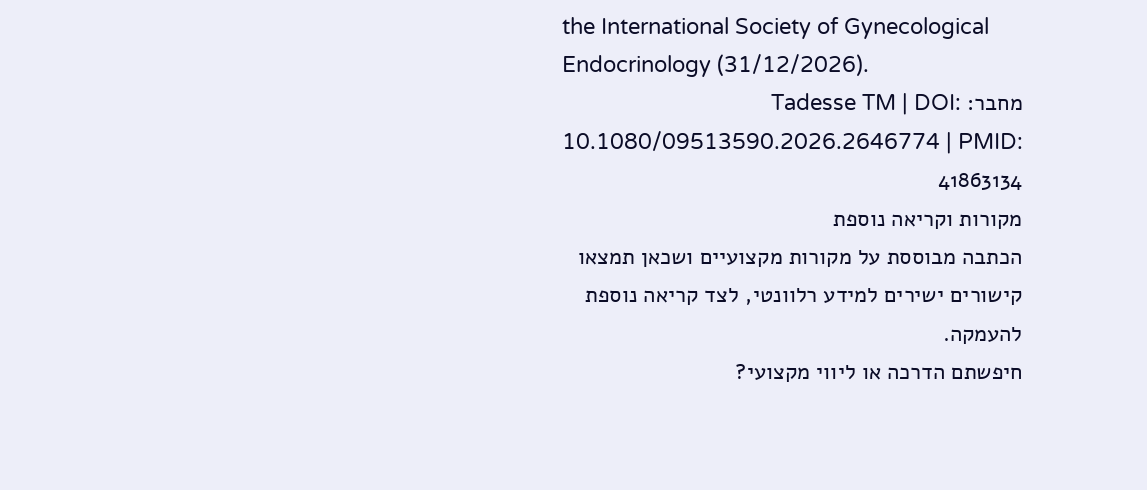the International Society of Gynecological Endocrinology (31/12/2026).
מחבר: Tadesse TM | DOI: 10.1080/09513590.2026.2646774 | PMID: 41863134
מקורות וקריאה נוספת
הכתבה מבוססת על מקורות מקצועיים ושכאן תמצאו קישורים ישירים למידע רלוונטי, לצד קריאה נוספת להעמקה.
חיפשתם הדרכה או ליווי מקצועי?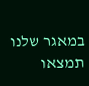במאגר שלנו תמצאו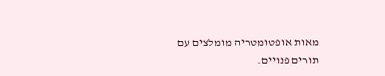מאות אופטומטריה מומלצים עם תורים פנויים.